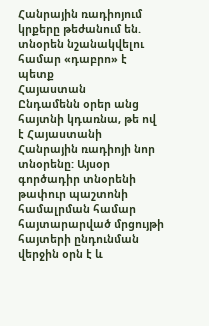Հանրային ռադիոյում կրքերը թեժանում են. տնօրեն նշանակվելու համար «դաբրո» է պետք
Հայաստան
Ընդամենն օրեր անց հայտնի կդառնա, թե ով է Հայաստանի Հանրային ռադիոյի նոր տնօրենը: Այսօր գործադիր տնօրենի թափուր պաշտոնի համալրման համար հայտարարված մրցույթի հայտերի ընդունման վերջին օրն է և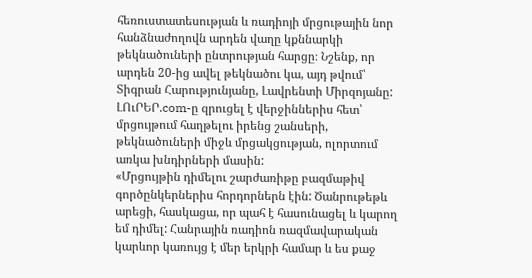հեռուստատեսության և ռադիոյի մրցութային նոր հանձնաժողովն արդեն վաղը կքննարկի թեկնածուների ընտրության հարցը։ Նշենք, որ արդեն 20-ից ավել թեկնածու կա, այդ թվում՝ Տիգրան Հարությունյանը, Լավրենտի Միրզոյանը: ԼՈւՐԵՐ.com-ը զրուցել է վերջիններիս հետ՝ մրցույթում հաղթելու իրենց շանսերի, թեկնածուների միջև մրցակցության, ոլորտում առկա խնդիրների մասին:
«Մրցույթին դիմելու շարժառիթը բազմաթիվ գործընկերներիս հորդորներն էին: Ծանրութեթև արեցի, հասկացա, որ պահ է հասունացել և կարող եմ դիմել: Հանրային ռադիոն ռազմավարական կարևոր կառույց է մեր երկրի համար և ես քաջ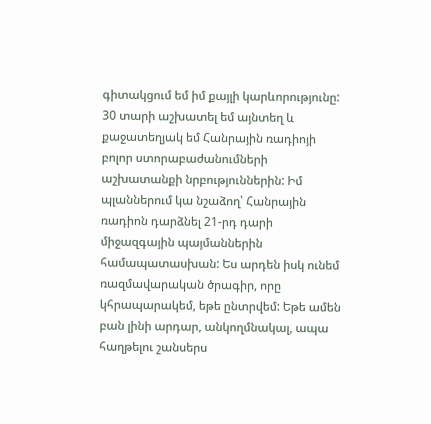գիտակցում եմ իմ քայլի կարևորությունը: 30 տարի աշխատել եմ այնտեղ և քաջատեղյակ եմ Հանրային ռադիոյի բոլոր ստորաբաժանումների աշխատանքի նրբություններին: Իմ պլաններում կա նշաձող՝ Հանրային ռադիոն դարձնել 21-րդ դարի միջազգային պայմաններին համապատասխան: Ես արդեն իսկ ունեմ ռազմավարական ծրագիր, որը կհրապարակեմ, եթե ընտրվեմ: Եթե ամեն բան լինի արդար, անկողմնակալ, ապա հաղթելու շանսերս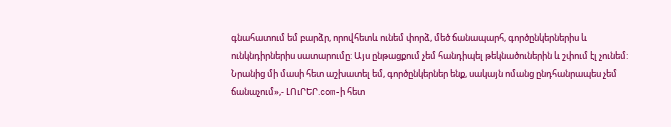գնահատում եմ բարձր, որովհետև ունեմ փորձ, մեծ ճանապարհ, գործընկերներիս և ունկնդիրներիս սատարումը: Այս ընթացքում չեմ հանդիպել թեկնածուներին և շփում էլ չունեմ: Նրանից մի մասի հետ աշխատել եմ, գործընկերներ ենք, սակայն ոմանց ընդհանրապես չեմ ճանաչում»,- ԼՈւՐԵՐ.com-ի հետ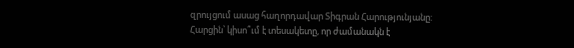զրույցում ասաց հաղորդավար Տիգրան Հարությունյանը:
Հարցին՝ կիսո՞ւմ է տեսակետը, որ ժամանակն է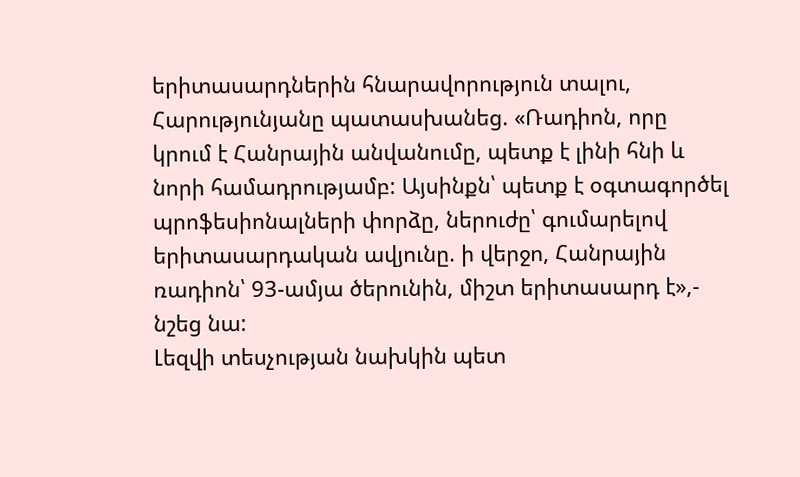երիտասարդներին հնարավորություն տալու, Հարությունյանը պատասխանեց. «Ռադիոն, որը կրում է Հանրային անվանումը, պետք է լինի հնի և նորի համադրությամբ: Այսինքն՝ պետք է օգտագործել պրոֆեսիոնալների փորձը, ներուժը՝ գումարելով երիտասարդական ավյունը. ի վերջո, Հանրային ռադիոն՝ 93-ամյա ծերունին, միշտ երիտասարդ է»,- նշեց նա:
Լեզվի տեսչության նախկին պետ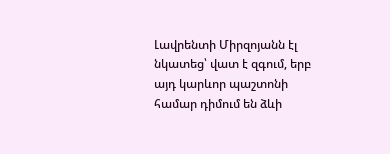Լավրենտի Միրզոյանն էլ նկատեց՝ վատ է զգում, երբ այդ կարևոր պաշտոնի համար դիմում են ձևի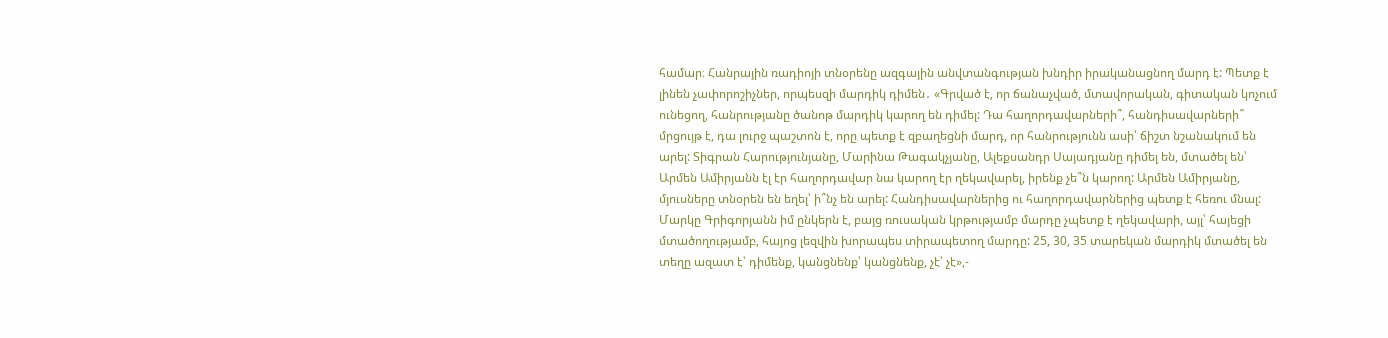համար։ Հանրային ռադիոյի տնօրենը ազգային անվտանգության խնդիր իրականացնող մարդ է: Պետք է լինեն չափորոշիչներ, որպեսզի մարդիկ դիմեն․ «Գրված է, որ ճանաչված, մտավորական, գիտական կոչում ունեցող, հանրությանը ծանոթ մարդիկ կարող են դիմել: Դա հաղորդավարների՞, հանդիսավարների՞ մրցույթ է, դա լուրջ պաշտոն է, որը պետք է զբաղեցնի մարդ, որ հանրությունն ասի՝ ճիշտ նշանակում են արել: Տիգրան Հարությունյանը, Մարինա Թագակչյանը, Ալեքսանդր Սայադյանը դիմել են, մտածել են՝ Արմեն Ամիրյանն էլ էր հաղորդավար նա կարող էր ղեկավարել, իրենք չե՞ն կարող: Արմեն Ամիրյանը, մյուսները տնօրեն են եղել՝ ի՞նչ են արել: Հանդիսավարներից ու հաղորդավարներից պետք է հեռու մնալ: Մարկը Գրիգորյանն իմ ընկերն է, բայց ռուսական կրթությամբ մարդը չպետք է ղեկավարի, այլ՝ հայեցի մտածողությամբ, հայոց լեզվին խորապես տիրապետող մարդը: 25, 30, 35 տարեկան մարդիկ մտածել են տեղը ազատ է՝ դիմենք, կանցնենք՝ կանցնենք, չէ՝ չէ»,-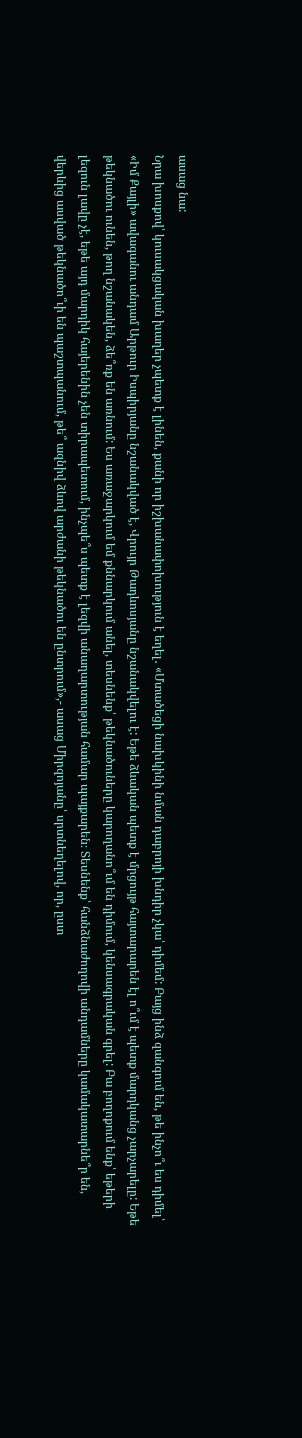ասաց նա:
Նրա խոսքով՝ կուսակցական խաղեր չպետք է լինեն, քանի որ իշխանափոխություն է եղել․ «Մտածեցի նախկինի նման դաբրոյի խնդիր չկա՝ դիմեմ: Բայց ինձ զանգում են, թե ինչո՞ւ ես դիմել՝ «Իմ Քայլի» ավագանու անդամ Արթուր Իսպիրյանը նշանակված է, Վրույր Թադևոսյանը նշանակվելու է: Եթե ձևական պետք է մրցույթ հայտարարեն էլ ո՞ւմ է պետք մարդկանց չարչարելը: Եթե թեկնածու ունեն, թող նշանակեն, ձե՞ռք են առնում: Ես առաջարկում եմ քննարկում անել, տեսնենք՝ թեկնածուները կարողանո՞ւմ են դիմում, կենսագրական գրել: Բա բողոքում ենք՝ եթերի լեզուն լավը չէ, եթե այդ մարդիկ հայերենին չեն տիրապետում, ինչպե՞ս պետք է լեզվի անաղարտության համար պայքարեն։ Տեսնենք՝ հանձնաժողովի անդամները կամակատարնե՞ր են, վերևից ասված թեկնածո՞ւի են պաշտպանում, թե՞ ազնիվ ձևով արժանի թեկնածու են ընտրում»,- ասաց Միրզոյանը՝ սրտնեղելով, որ, ըստ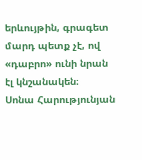երևույթին, գրագետ մարդ պետք չէ, ով «դաբրո» ունի նրան էլ կնշանակեն։
Սոնա Հարությունյան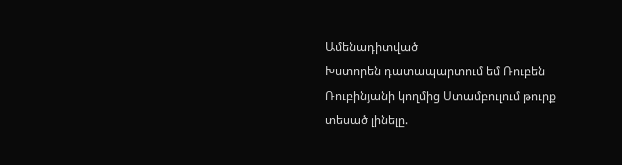Ամենադիտված
Խստորեն դատապարտում եմ Ռուբեն Ռուբինյանի կողմից Ստամբուլում թուրք տեսած լինելը.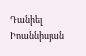Դանիել Իոաննիսյան